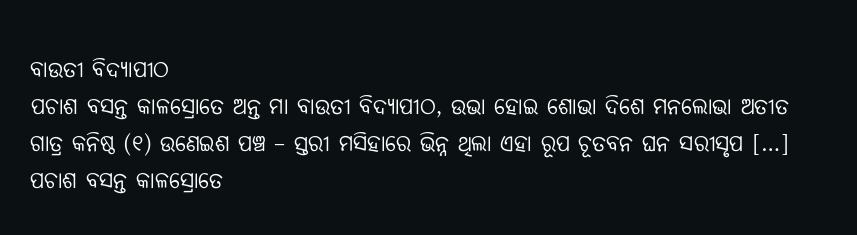ବାଉତୀ ବିଦ୍ୟାପୀଠ
ପଚାଶ ବସନ୍ତ କାଳସ୍ରୋତେ ଅନ୍ତ ମା ବାଉତୀ ବିଦ୍ୟାପୀଠ, ଉଭା ହୋଇ ଶୋଭା ଦିଶେ ମନଲୋଭା ଅତୀତ ଗାତ୍ର କନିଷ୍ଠ (୧) ଉଣେଇଶ ପଞ୍ଚ – ସ୍ତରୀ ମସିହାରେ ଭିନ୍ନ ଥିଲା ଏହା ରୂପ ଚୂତବନ ଘନ ସରୀସୃପ […]
ପଚାଶ ବସନ୍ତ କାଳସ୍ରୋତେ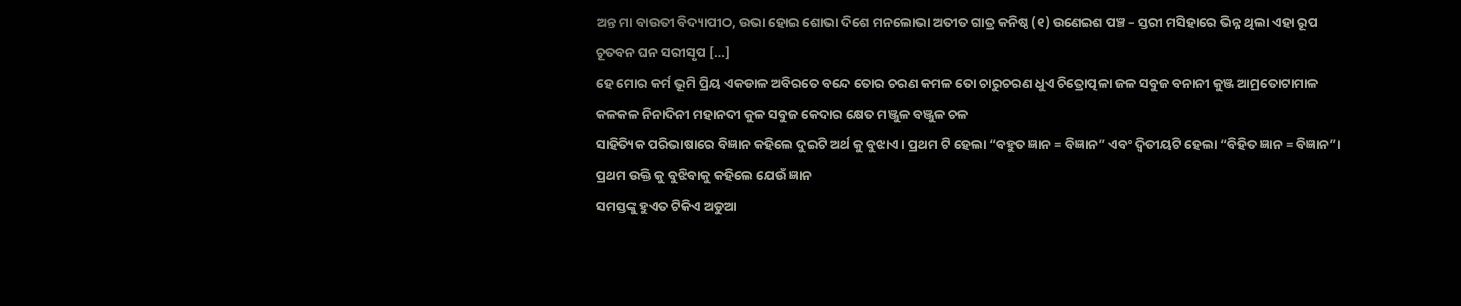ଅନ୍ତ ମା ବାଉତୀ ବିଦ୍ୟାପୀଠ, ଉଭା ହୋଇ ଶୋଭା ଦିଶେ ମନଲୋଭା ଅତୀତ ଗାତ୍ର କନିଷ୍ଠ (୧) ଉଣେଇଶ ପଞ୍ଚ – ସ୍ତରୀ ମସିହାରେ ଭିନ୍ନ ଥିଲା ଏହା ରୂପ ଚୂତବନ ଘନ ସରୀସୃପ […]
ହେ ମୋର କର୍ମ ଭୂମି ପ୍ରିୟ ଏକଡାଳ ଅବିରତେ ବନ୍ଦେ ତୋର ଚରଣ କମଳ ତୋ ଚାରୁଚରଣ ଧୁଏ ଚିତ୍ରୋତ୍ପଳା ଜଳ ସବୁଜ ବନାନୀ କୁଞ୍ଜ ଆମ୍ରତୋଟାମାଳ କଳକଳ ନିନାଦିନୀ ମହାନଦୀ କୁଳ ସବୁଜ କେଦାର କ୍ଷେତ ମଞ୍ଜୁଳ ବଞ୍ଜୁଳ ଚଳ
ସାହିତ୍ୟିକ ପରିଭାଷାରେ ବିଜ୍ଞାନ କହିଲେ ଦୁଇଟି ଅର୍ଥ କୁ ବୁଝାଏ । ପ୍ରଥମ ଟି ହେଲା “ବହୁତ ଜ୍ଞାନ = ବିଜ୍ଞାନ” ଏବଂ ଦ୍ଵିତୀୟଟି ହେଲା “ବିହିତ ଜ୍ଞାନ = ବିଜ୍ଞାନ”। ପ୍ରଥମ ଉକ୍ତି କୁ ବୁଝିବାକୁ କହିଲେ ଯେଉଁ ଜ୍ଞାନ
ସମସ୍ତଙ୍କୁ ହୁଏତ ଟିକିଏ ଅଡୁଆ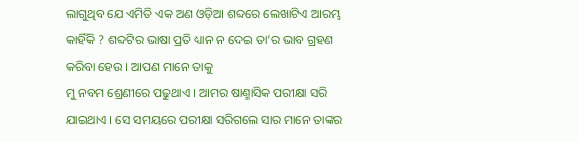ଲାଗୁଥିବ ଯେ ଏମିତି ଏକ ଅଣ ଓଡ଼ିଆ ଶବ୍ଦରେ ଲେଖାଟିଏ ଆରମ୍ଭ କାହିଁକି ? ଶବ୍ଦଟିର ଭାଷା ପ୍ରତି ଧ୍ୟାନ ନ ଦେଇ ତା’ର ଭାବ ଗ୍ରହଣ କରିବା ହେଉ । ଆପଣ ମାନେ ତାକୁ
ମୁ ନବମ ଶ୍ରେଣୀରେ ପଢୁଥାଏ । ଆମର ଷାଣ୍ମାସିକ ପରୀକ୍ଷା ସରି ଯାଇଥାଏ । ସେ ସମୟରେ ପରୀକ୍ଷା ସରିଗଲେ ସାର ମାନେ ତାଙ୍କର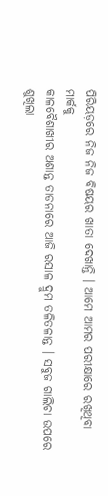ପିରିୟଡ଼ରେ ନିଜ ନିଜ ବିଷୟର ଖାତା ଦେଖାନ୍ତି । ଆମେ ଆମର ପରୀକ୍ଷାରେ ରଖିଥିବା ମାର୍କକୁ
କାଳବୈଶାଖୀର ଅଶାନ୍ତ ତାଡନାରେ ଆଜି ରସାଳ ଦ୍ରୁମ ତଳିତଳାନ୍ତ । ସବୁଜ ଗାଲିଚା ଉପରେ ଶୁଖିଲା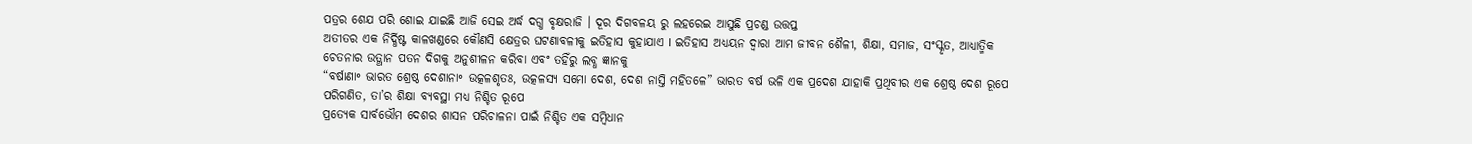ପତ୍ରର ଶେଯ ପରି ଶୋଇ ଯାଇଛି ଆଜି ସେଇ ଅର୍ଦ୍ଧ ଦଗ୍ଧ ବୃକ୍ଷରାଜି । ଦୂର ଦିଗବଳୟ ରୁ ଲହରେଇ ଆସୁଛି ପ୍ରଚଣ୍ଡ ଉତ୍ତପ୍ତ
ଅତୀତର ଏକ ନିର୍ଦ୍ଧିଷ୍ଟ କାଳଖଣ୍ଡରେ କୌଣସି କ୍ଷେତ୍ରର ଘଟଣାବଳୀକୁ ଇତିହାସ କୁହାଯାଏ I ଇତିହାସ ଅଧ୍ୟୟନ ଦ୍ୱାରା ଆମ ଜୀବନ ଶୈଳୀ, ଶିକ୍ଷା, ସମାଜ, ସଂସ୍କୃତ, ଆଧ୍ୟାତ୍ମିକ ଚେତନାର ଉତ୍ଥାନ ପତନ ଦିଗକୁ ଅନୁଶୀଳନ କରିବା ଏବଂ ତହିଁରୁ ଲବ୍ଧ ଜ୍ଞାନକୁ
“ବର୍ଷାଣା॰ ଭାରତ ଶ୍ରେଷ୍ଠ ଦେଶାନା॰ ଉତ୍କଳଶୃତଃ, ଉତ୍କଳସ୍ୟ ସମୋ ଦେଶ, ଦେଶ ନାସ୍ତି ମହିତଳେ” ଭାରତ ବର୍ଷ ଭଳି ଏକ ପ୍ରଦେଶ ଯାହାକି ପ୍ରଥିବୀର ଏକ ଶ୍ରେଷ୍ଠ ଦେଶ ରୂପେ ପରିଗଣିତ, ତା’ର ଶିକ୍ଷା ବ୍ୟବସ୍ଥା ମଧ୍ୟ ନିଶ୍ଚିତ ରୂପେ
ପ୍ରତ୍ୟେକ ସାର୍ବଭୌମ ଦେଶର ଶାସନ ପରିଚାଳନା ପାଇଁ ନିଶ୍ଚିତ ଏକ ସମ୍ବିଧାନ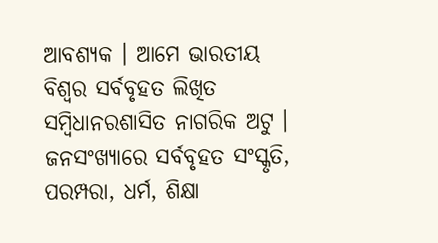ଆବଶ୍ୟକ । ଆମେ ଭାରତୀୟ ବିଶ୍ଵର ସର୍ବବୃହତ ଲିଖିତ ସମ୍ବିଧାନରଶାସିତ ନାଗରିକ ଅଟୁ । ଜନସଂଖ୍ୟାରେ ସର୍ବବୃହତ ସଂସ୍କୃତି, ପରମ୍ପରା, ଧର୍ମ, ଶିକ୍ଷା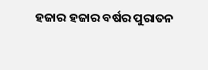ହଜାର ହଜାର ବର୍ଷର ପୁରାତନ